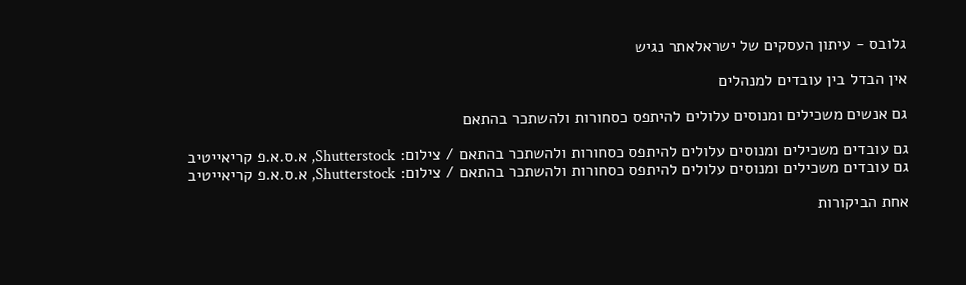גלובס - עיתון העסקים של ישראלאתר נגיש

אין הבדל בין עובדים למנהלים

גם אנשים משכילים ומנוסים עלולים להיתפס כסחורות ולהשתכר בהתאם

גם עובדים משכילים ומנוסים עלולים להיתפס כסחורות ולהשתכר בהתאם / צילום: Shutterstock, א.ס.א.פ קריאייטיב
גם עובדים משכילים ומנוסים עלולים להיתפס כסחורות ולהשתכר בהתאם / צילום: Shutterstock, א.ס.א.פ קריאייטיב

אחת הביקורות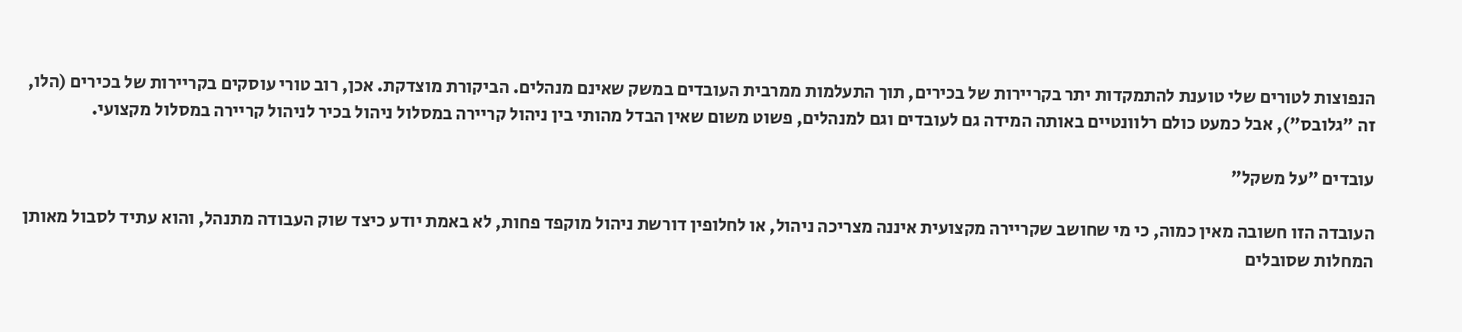הנפוצות לטורים שלי טוענת להתמקדות יתר בקריירות של בכירים, תוך התעלמות ממרבית העובדים במשק שאינם מנהלים. הביקורת מוצדקת. אכן, רוב טורי עוסקים בקריירות של בכירים (הלו, זה "גלובס"), אבל כמעט כולם רלוונטיים באותה המידה גם לעובדים וגם למנהלים, פשוט משום שאין הבדל מהותי בין ניהול קריירה במסלול ניהול בכיר לניהול קריירה במסלול מקצועי.

עובדים "על משקל"

העובדה הזו חשובה מאין כמוה, כי מי שחושב שקריירה מקצועית איננה מצריכה ניהול, או לחלופין דורשת ניהול מוקפד פחות, לא באמת יודע כיצד שוק העבודה מתנהל, והוא עתיד לסבול מאותן המחלות שסובלים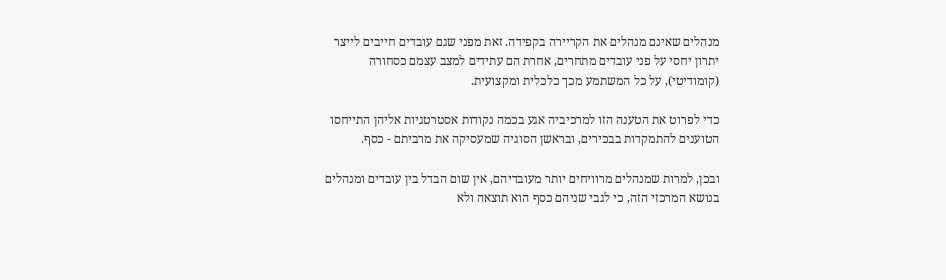מנהלים שאינם מנהלים את הקריירה בקפידה. זאת מפני שגם עובדים חייבים לייצר יתרון יחסי על פני עובדים מתחרים, אחרת הם עתידים למצב עצמם כסחורה (קומודיטי), על כל המשתמע מכך כלכלית ומקצועית.

כדי לפרוט את הטענה הזו למרכיביה אגע בכמה נקודות אסטרטגיות אליהן התייחסו הטוענים להתמקדות בבכירים, ובראשן הסוגיה שמעסיקה את מרביתם - כסף.

ובכן, למרות שמנהלים מרוויחים יותר מעובדיהם, אין שום הבדל בין עובדים ומנהלים בנושא המרכזי הזה, כי לגבי שניהם כסף הוא תוצאה ולא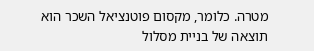מטרה. כלומר, מקסום פוטנציאל השכר הוא תוצאה של בניית מסלול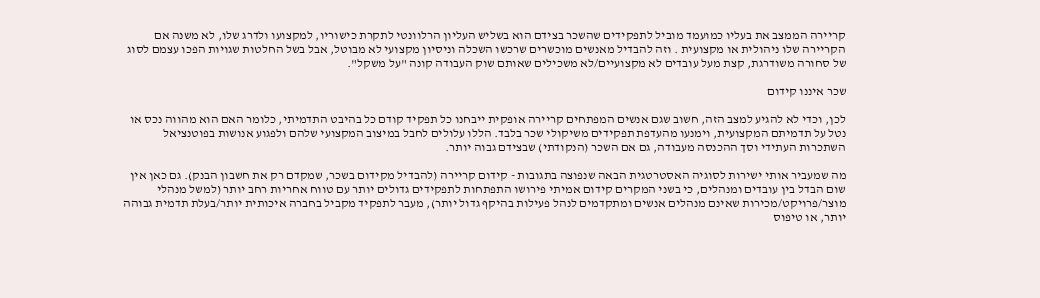קריירה הממצב את בעליו כמועמד מוביל לתפקידים שהשכר בצידם הוא בשליש העליון הרלוונטי לתקרת כישוריו, למקצועו ולדרג שלו, לא משנה אם הקריירה שלו ניהולית או מקצועית . וזה להבדיל מאנשים מוכשרים שרכשו השכלה וניסיון מקצועי לא מבוטל, אבל בשל החלטות שגויות הפכו עצמם לסוג של סחורה משודרגת, קצת מעל עובדים לא מקצועיים/לא משכילים שאותם שוק העבודה קונה "על משקל".

שכר איננו קידום

לכן, וכדי לא להגיע למצב הזה, חשוב שגם אנשים המפתחים קריירה אופקית ייבחנו כל תפקיד קודם כל בהיבט התדמיתי, כלומר האם הוא מהווה נכס או נטל על תדמיתם המקצועית, וימנעו מהעדפת תפקידים משיקולי שכר בלבד. הללו עלולים לחבל במיצוב המקצועי שלהם ולפגוע אנושות בפוטנציאל השתכרות העתידי וסך ההכנסה מעבודה, גם אם השכר (הנקודתי) שבצידם גבוה יותר.

מה שמעביר אותי ישירות לסוגיה האסטרטגית הבאה שנפוצה בתגובות - קידום קריירה (להבדיל מקידום בשכר, שמקדם רק את חשבון הבנק). גם כאן אין שום הבדל בין עובדים ומנהלים, כי בשני המקרים קידום אמיתי פירושו התפתחות לתפקידים גדולים יותר עם טווח אחריות רחב יותר (למשל מנהלי מוצר/פרויקט/מכירות שאינם מנהלים אנשים ומתקדמים לנהל פעילות בהיקף גדול יותר), מעבר לתפקיד מקביל בחברה איכותית יותר/בעלת תדמית גבוהה יותר, או טיפוס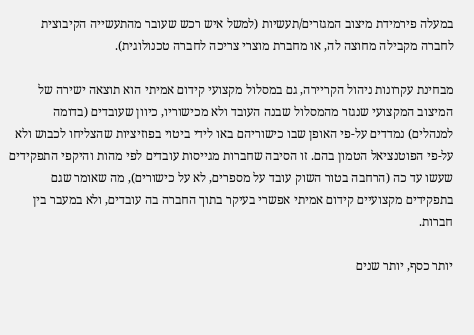במעלה פירמידת מיצוב המגזרים/תעשיות (למשל איש רכש שעובר מהתעשייה הקיבוצית לחברה מקבילה מחוצה לה, או מחברת מוצרי צריכה לחברה טכנולוגית).

מבחינת עקרונות ניהול הקריירה, גם במסלול מקצועי קידום אמיתי הוא תוצאה ישירה של המיצוב המקצועי שנגזר מהמסלול שבנה העובד ולא מכישוריו, כיוון שעובדים (בדומה למנהלים) נמדדים על-פי האופן שבו כישוריהם באו לידי ביטוי בפוזיציות שהצליחו לכבוש ולא על-פי הפוטנציאל הטמון בהם. זו הסיבה שחברות מגייסות עובדים לפי מהות והיקפי התפקידים שעשו עד כה (הרחבה בטור השוק עובד על מספרים, לא על כישורים), מה שאומר שגם בתפקידים מקצועיים קידום אמיתי אפשרי בעיקר בתוך החברה בה עובדים, ולא במעבר בין חברות.

יותר כסף, יותר שנים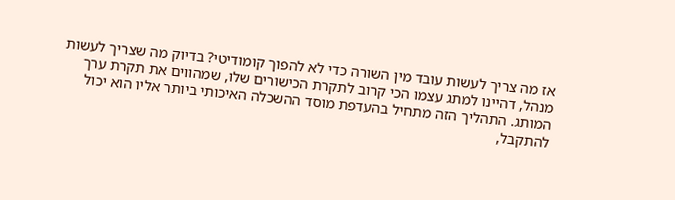אז מה צריך לעשות עובד מין השורה כדי לא להפוך קומודיטי? בדיוק מה שצריך לעשות מנהל, דהיינו למתג עצמו הכי קרוב לתקרת הכישורים שלו, שמהווים את תקרת ערך המותג. התהליך הזה מתחיל בהעדפת מוסד ההשכלה האיכותי ביותר אליו הוא יכול להתקבל,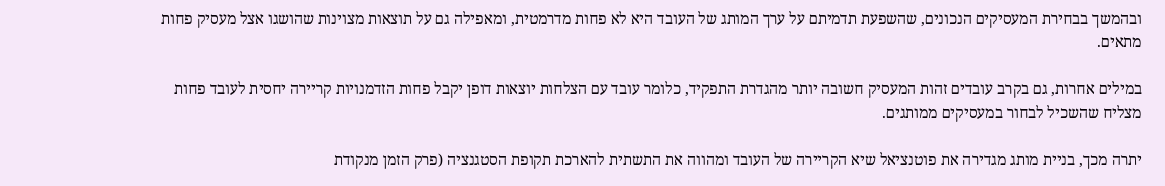ובהמשך בבחירת המעסיקים הנכונים, שהשפעת תדמיתם על ערך המותג של העובד היא לא פחות מדרמטית, ומאפילה גם על תוצאות מצוינות שהושגו אצל מעסיק פחות מתאים.

במילים אחרות, גם בקרב עובדים זהות המעסיק חשובה יותר מהגדרת התפקיד, כלומר עובד עם הצלחות יוצאות דופן יקבל פחות הזדמנויות קריירה יחסית לעובד פחות מצליח שהשכיל לבחור במעסיקים ממותגים.

יתרה מכך, בניית מותג מגדירה את פוטנציאל שיא הקריירה של העובד ומהווה את התשתית להארכת תקופת הסטגנציה (פרק הזמן מנקודת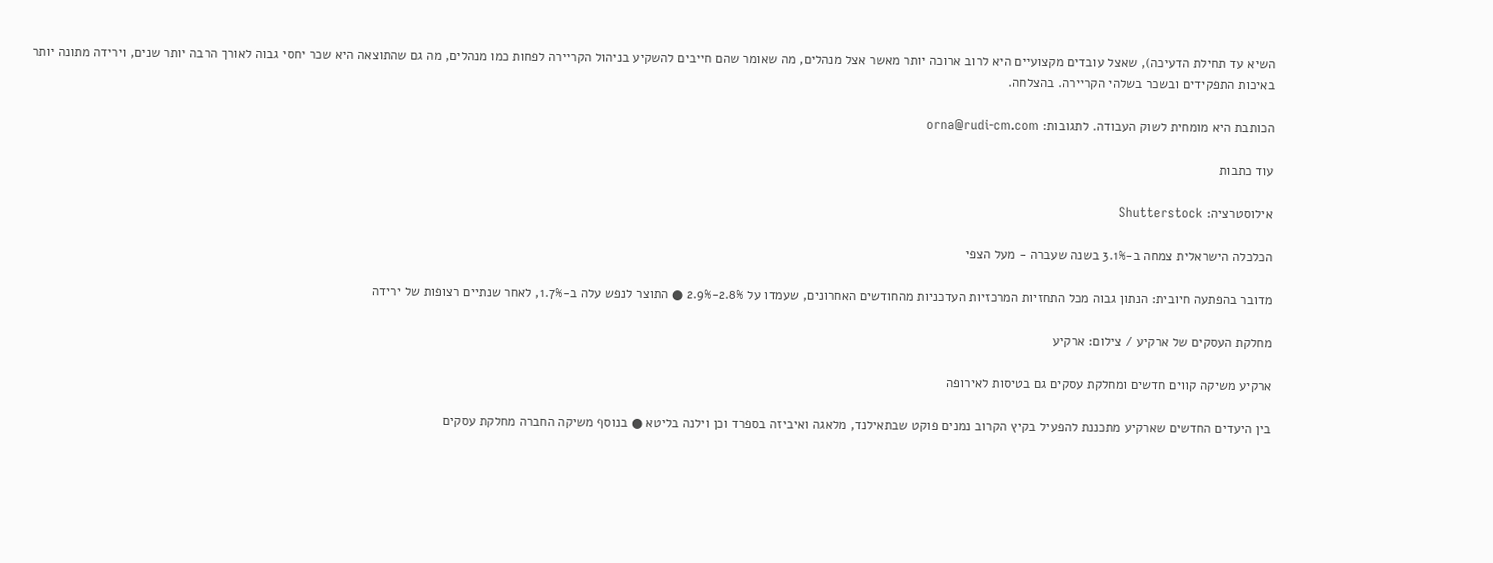השיא עד תחילת הדעיכה), שאצל עובדים מקצועיים היא לרוב ארוכה יותר מאשר אצל מנהלים, מה שאומר שהם חייבים להשקיע בניהול הקריירה לפחות כמו מנהלים, מה גם שהתוצאה היא שכר יחסי גבוה לאורך הרבה יותר שנים, וירידה מתונה יותר באיכות התפקידים ובשכר בשלהי הקריירה. בהצלחה.

הכותבת היא מומחית לשוק העבודה. לתגובות: orna@rudi-cm.com

עוד כתבות

אילוסטרציה: Shutterstock

הכלכלה הישראלית צמחה ב-3.1% בשנה שעברה - מעל הצפי

מדובר בהפתעה חיובית: הנתון גבוה מכל התחזיות המרכזיות העדכניות מהחודשים האחרונים, שעמדו על 2.8%-2.9% ● התוצר לנפש עלה ב-1.7%, לאחר שנתיים רצופות של ירידה

מחלקת העסקים של ארקיע / צילום: ארקיע

ארקיע משיקה קווים חדשים ומחלקת עסקים גם בטיסות לאירופה

בין היעדים החדשים שארקיע מתכננת להפעיל בקיץ הקרוב נמנים פוקט שבתאילנד, מלאגה ואיביזה בספרד וכן וילנה בליטא ● בנוסף משיקה החברה מחלקת עסקים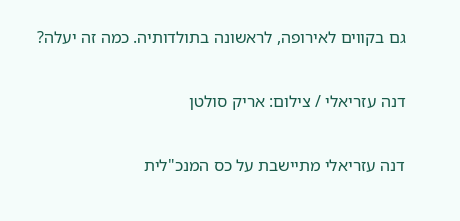גם בקווים לאירופה, לראשונה בתולדותיה. כמה זה יעלה?

דנה עזריאלי / צילום: אריק סולטן

דנה עזריאלי מתיישבת על כס המנכ"לית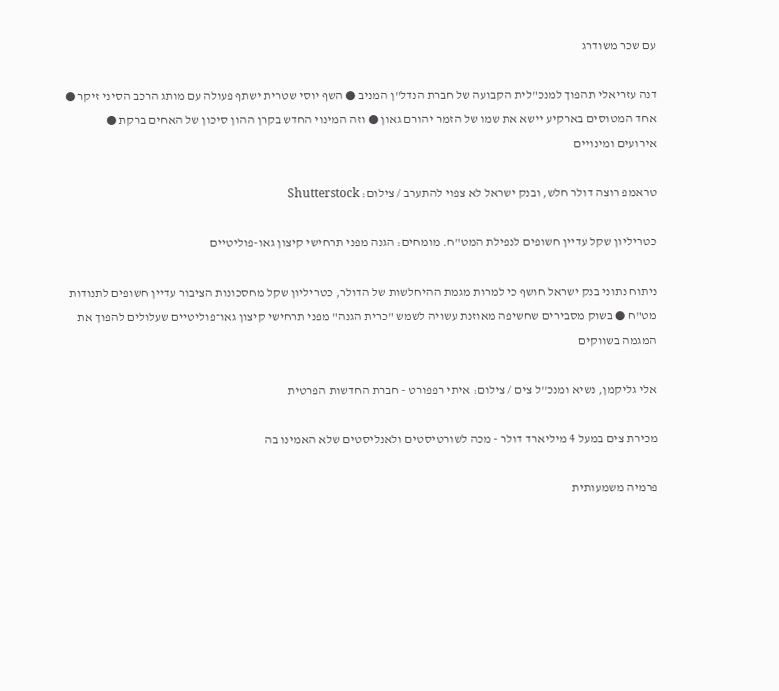עם שכר משודרג

דנה עזריאלי תהפוך למנכ"לית הקבועה של חברת הנדל"ן המניב ● השף יוסי שטרית ישתף פעולה עם מותג הרכב הסיני זיקר ● אחד המטוסים בארקיע יישא את שמו של הזמר יהורם גאון ● וזה המינוי החדש בקרן ההון סיכון של האחים ברקת ● אירועים ומינויים

טראמפ רוצה דולר חלש, ובנק ישראל לא צפוי להתערב / צילום: Shutterstock

כטריליון שקל עדיין חשופים לנפילת המט"ח. מומחים: הגנה מפני תרחישי קיצון גאו-פוליטיים

ניתוח נתוני בנק ישראל חושף כי למרות מגמת ההיחלשות של הדולר, כטריליון שקל מחסכונות הציבור עדיין חשופים לתנודות מט"ח ● בשוק מסבירים שחשיפה מאוזנת עשויה לשמש "כרית הגנה" מפני תרחישי קיצון גאו־פוליטיים שעלולים להפוך את המגמה בשווקים

אלי גליקמן, נשיא ומנכ''ל צים / צילום: איתי רפפורט - חברת החדשות הפרטית

מכירת צים במעל 4 מיליארד דולר - מכה לשורטיסטים ולאנליסטים שלא האמינו בה

פרמיה משמעותית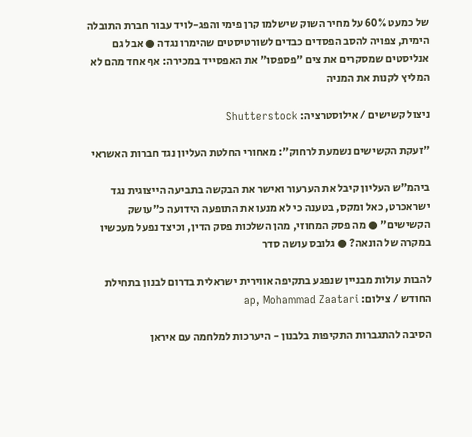של כמעט 60% על מחיר השוק שישלמו קרן פימי והפג-לויד עבור חברת התובלה הימית, צפויה להסב הפסדים כבדים לשורטיסטים שהימרו נגדה ● אבל גם אנליסטים שמסקרים את צים "פספסו" את האפסייד במכירה: אף אחד מהם לא המליץ לקנות את המניה

ניצול קשישים / אילוסטרציה: Shutterstock

"זעקת הקשישים נשמעת לרחוק": מאחורי החלטת העליון נגד חברות האשראי

ביהמ"ש העליון קיבל את הערעור ואישר את הבקשה בתביעה הייצוגית נגד ישראכרט, כאל ומקס, בטענה כי לא מנעו את התופעה הידועה כ"עושק הקשישים" ● מה פסק המחוזי, מהן השלכות פסק הדין, וכיצד נפעל מעכשיו במקרה של הונאה? ● גלובס עושה סדר

להבות עולות מבניין שנפגע בתקיפה אווירית ישראלית בדרום לבנון בתחילת החודש / צילום: ap, Mohammad Zaatari

הסיבה להתגברות התקיפות בלבנון - היערכות למלחמה עם איראן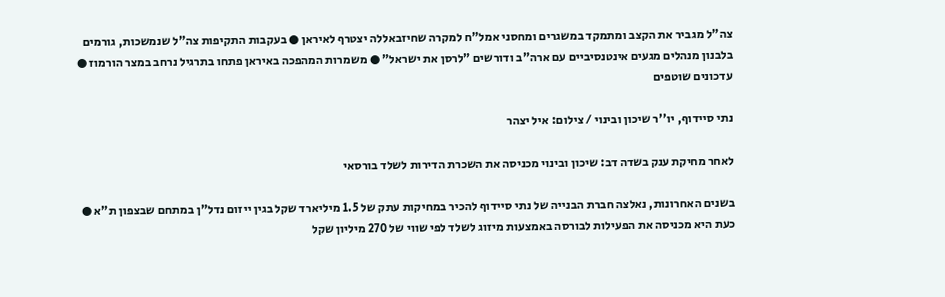צה"ל מגביר את הקצב ומתמקד במשגרים ומחסני אמל"ח למקרה שחיזבאללה יצטרף לאיראן ● בעקבות התקיפות צה"ל שנמשכות, גורמים בלבנון מנהלים מגעים אינטנסיביים עם ארה"ב ודורשים "לרסן את ישראל" ● משמרות המהפכה באיראן פתחו בתרגיל נרחב במצר הורמוז ● עדכונים שוטפים

נתי סיידוף, יו''ר שיכון ובינוי / צילום: איל יצהר

לאחר מחיקת ענק בשדה דב: שיכון ובינוי מכניסה את השכרת הדירות לשלד בורסאי

בשנים האחרונות, נאלצה חברת הבנייה של נתי סיידוף להכיר במחיקות עתק של 1.5 מיליארד שקל בגין ייזום נדל"ן במתחם שבצפון ת"א ● כעת היא מכניסה את הפעילות לבורסה באמצעות מיזוג לשלד לפי שווי של 270 מיליון שקל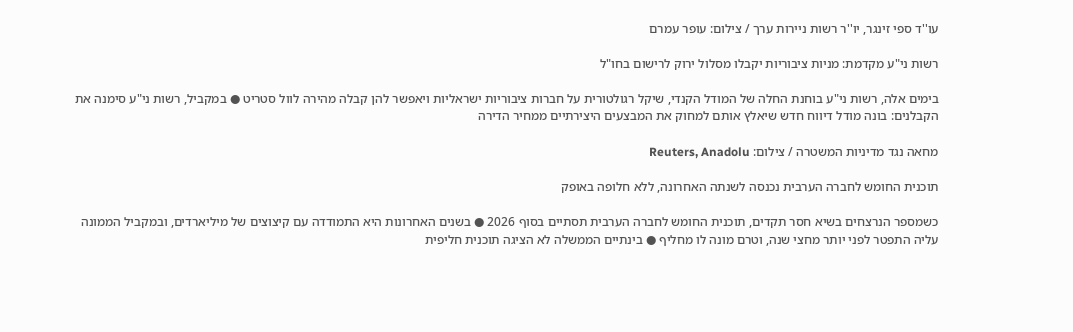עו''ד ספי זינגר, יו''ר רשות ניירות ערך / צילום: עופר עמרם

רשות ני"ע מקדמת: מניות ציבוריות יקבלו מסלול ירוק לרישום בחו"ל

בימים אלה, רשות ני"ע בוחנת החלה של המודל הקנדי, שיקל רגולטורית על חברות ציבוריות ישראליות ויאפשר להן קבלה מהירה לוול סטריט ● במקביל, רשות ני"ע סימנה את הקבלנים: בונה מודל דיווח חדש שיאלץ אותם למחוק את המבצעים היצירתיים ממחיר הדירה

מחאה נגד מדיניות המשטרה / צילום: Reuters, Anadolu

תוכנית החומש לחברה הערבית נכנסה לשנתה האחרונה, ללא חלופה באופק

כשמספר הנרצחים בשיא חסר תקדים, תוכנית החומש לחברה הערבית תסתיים בסוף 2026 ● בשנים האחרונות היא התמודדה עם קיצוצים של מיליארדים, ובמקביל הממונה עליה התפטר לפני יותר מחצי שנה, וטרם מונה לו מחליף ● בינתיים הממשלה לא הציגה תוכנית חליפית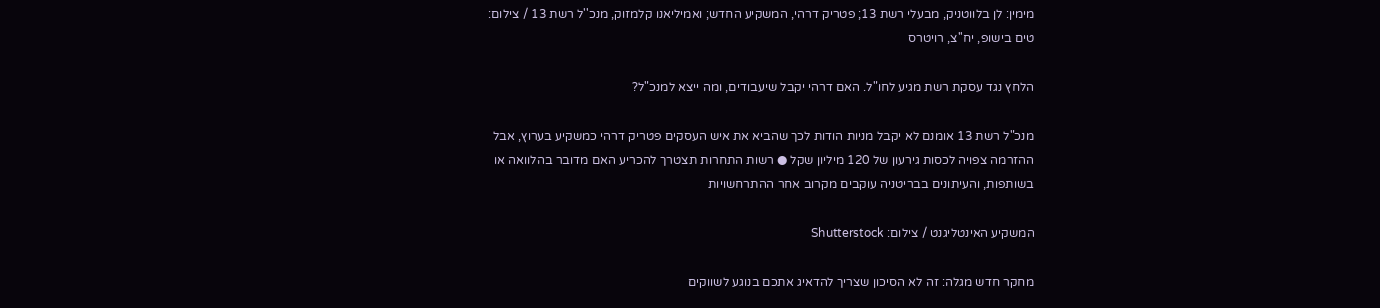מימין: לן בלווטניק, מבעלי רשת 13; פטריק דרהי, המשקיע החדש; ואמיליאנו קלמזוק, מנכ''ל רשת 13 / צילום: טים בישופ, יח''צ, רויטרס

הלחץ נגד עסקת רשת מגיע לחו"ל. האם דרהי יקבל שיעבודים, ומה ייצא למנכ"ל?

מנכ"ל רשת 13 אומנם לא יקבל מניות הודות לכך שהביא את איש העסקים פטריק דרהי כמשקיע בערוץ, אבל ההזרמה צפויה לכסות גירעון של 120 מיליון שקל ● רשות התחרות תצטרך להכריע האם מדובר בהלוואה או בשותפות, והעיתונים בבריטניה עוקבים מקרוב אחר ההתרחשויות

המשקיע האינטליגנט / צילום: Shutterstock

מחקר חדש מגלה: זה לא הסיכון שצריך להדאיג אתכם בנוגע לשווקים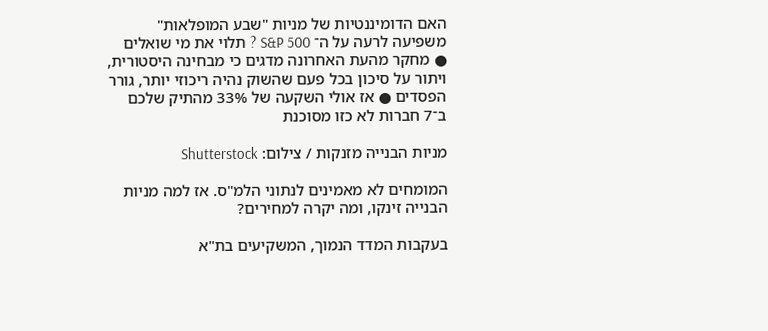האם הדומיננטיות של מניות "שבע המופלאות" משפיעה לרעה על ה־ S&P 500 ? תלוי את מי שואלים ● מחקר מהעת האחרונה מדגים כי מבחינה היסטורית, ויתור על סיכון בכל פעם שהשוק נהיה ריכוזי יותר, גורר הפסדים ● אז אולי השקעה של 33% מהתיק שלכם ב־7 חברות לא כזו מסוכנת

מניות הבנייה מזנקות / צילום: Shutterstock

המומחים לא מאמינים לנתוני הלמ"ס. אז למה מניות הבנייה זינקו, ומה יקרה למחירים?

בעקבות המדד הנמוך, המשקיעים בת"א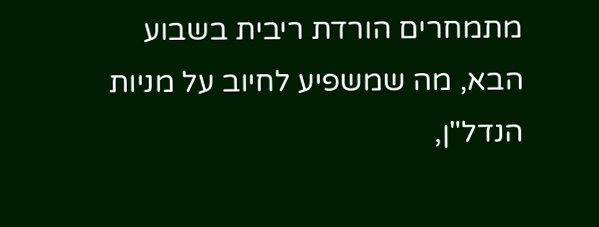מתמחרים הורדת ריבית בשבוע הבא, מה שמשפיע לחיוב על מניות הנדל"ן,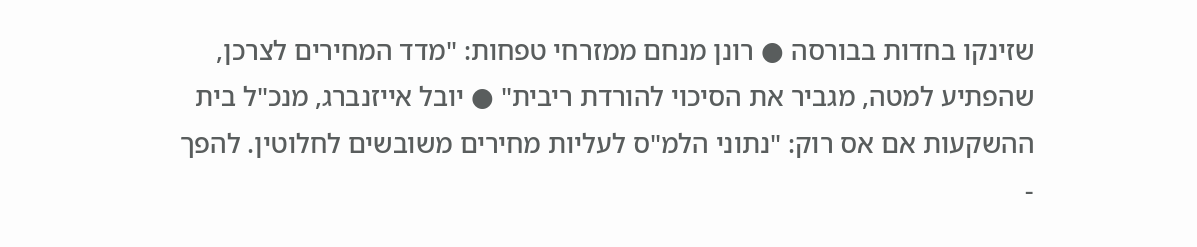שזינקו בחדות בבורסה ● רונן מנחם ממזרחי טפחות: "מדד המחירים לצרכן, שהפתיע למטה, מגביר את הסיכוי להורדת ריבית" ● יובל אייזנברג, מנכ"ל בית ההשקעות אם אס רוק: "נתוני הלמ"ס לעליות מחירים משובשים לחלוטין. להפך -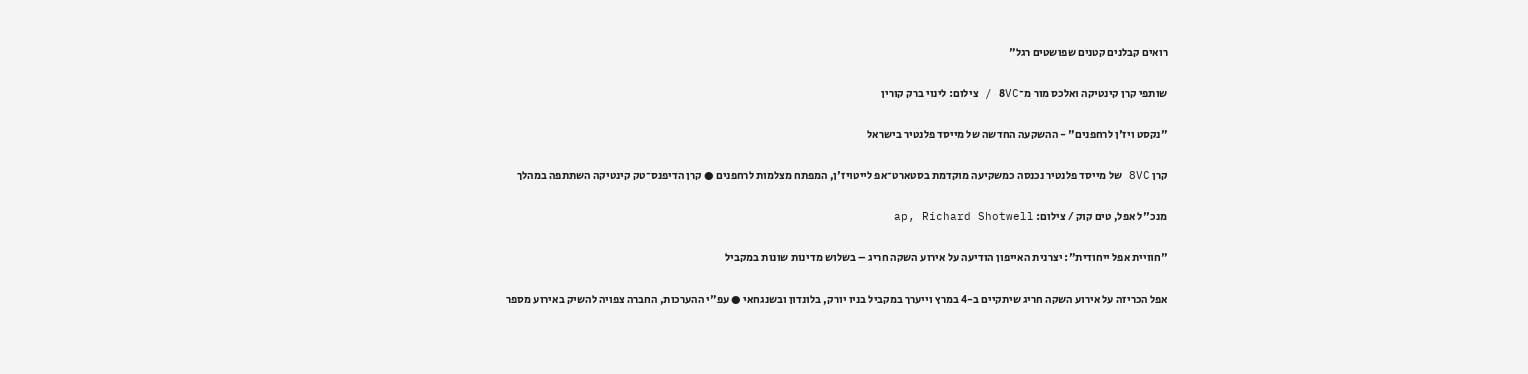רואים קבלנים קטנים שפושטים רגל"

שותפי קרן קינטיקה ואלכס מור מ־8VC / צילום: לינוי ברק קורין

"נקסט ויז'ן לרחפנים" - ההשקעה החדשה של מייסד פלנטיר בישראל

קרן 8VC של מייסד פלנטיר נכנסה כמשקיעה מוקדמת בסטארט־אפ לייטויז'ן, המפתח מצלמות לרחפנים ● קרן הדיפנס־טק קינטיקה השתתפה במהלך

מנכ''ל אפל, טים קוק / צילום: ap, Richard Shotwell

"חוויית אפל ייחודית": יצרנית האייפון הודיעה על אירוע השקה חריג – בשלוש מדינות שונות במקביל

אפל הכריזה על אירוע השקה חריג שיתקיים ב-4 במרץ וייערך במקביל בניו יורק, בלונדון ובשנגחאי ● עפ"י ההערכות, החברה צפויה להשיק באירוע מספר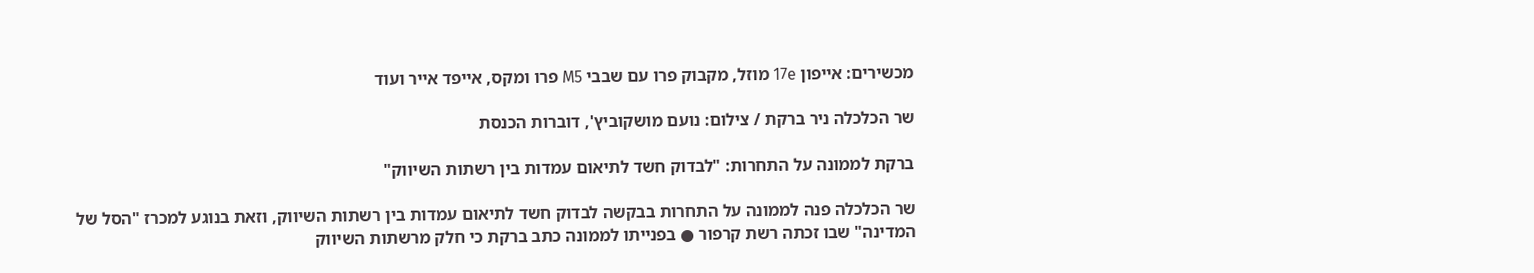מכשירים: אייפון 17e מוזל, מקבוק פרו עם שבבי M5 פרו ומקס, אייפד אייר ועוד

שר הכלכלה ניר ברקת / צילום: נועם מושקוביץ', דוברות הכנסת

ברקת לממונה על התחרות: "לבדוק חשד לתיאום עמדות בין רשתות השיווק"

שר הכלכלה פנה לממונה על התחרות בבקשה לבדוק חשד לתיאום עמדות בין רשתות השיווק, וזאת בנוגע למכרז "הסל של המדינה" שבו זכתה רשת קרפור ● בפנייתו לממונה כתב ברקת כי חלק מרשתות השיווק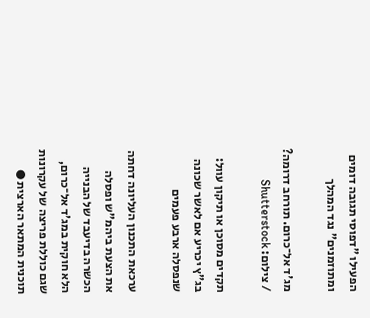הפעילו "דפוסי תגובה דומים ומתוזמנים" נגד המהלך

מג'ד אל־כרום. תורחב דרומה? / צילום: Shutterstock

תקדים מסוכן או תיקון עוול: בג"ץ יכריע אם לאשר שכונה שנפסלה ארבע פעמים

ערכאת התכנון העליונה דחתה את הצעת ביהמ"ש ופסלה הכשרה בדיעבד של הבנייה הלא חוקית במג'ד אל־כרום, שגם כוללת פריצה של עקרונות תוכנית המתאר הארצית ●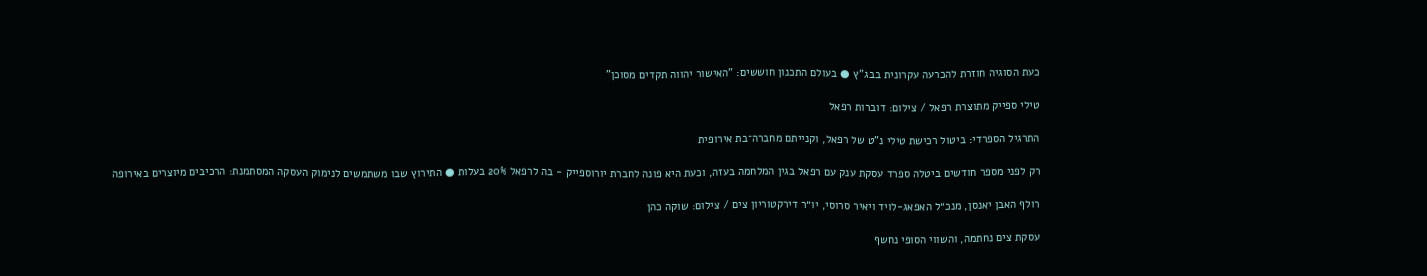כעת הסוגיה חוזרת להכרעה עקרונית בבג"ץ ● בעולם התכנון חוששים: "האישור יהווה תקדים מסוכן"

טילי ספייק מתוצרת רפאל / צילום: דוברות רפאל

התרגיל הספרדי: ביטול רכישת טילי נ"ט של רפאל, וקנייתם מחברה־בת אירופית

רק לפני מספר חודשים ביטלה ספרד עסקת ענק עם רפאל בגין המלחמה בעזה, וכעת היא פונה לחברת יורוספייק - בה לרפאל 20% בעלות ● התירוץ שבו משתמשים לנימוק העסקה המסתמנת: הרכיבים מיוצרים באירופה

רולף האבן יאנסן, מנכ״ל האפאג-לויד ויאיר סרוסי, יו״ר דירקטוריון צים / צילום: שוקה כהן

עסקת צים נחתמה, והשווי הסופי נחשף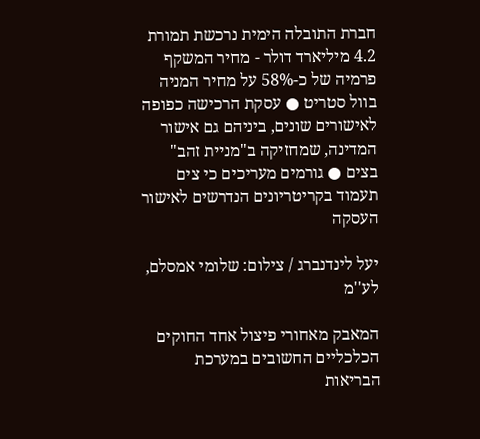חברת התובלה הימית נרכשת תמורת 4.2 מיליארד דולר - מחיר המשקף פרמיה של כ-58% על מחיר המניה בוול סטריט ● עסקת הרכישה כפופה לאישורים שונים, ביניהם גם אישור המדינה, שמחזיקה ב"מניית זהב" בצים ● גורמים מעריכים כי צים תעמוד בקריטריונים הנדרשים לאישור העסקה

יעל לינדנברג / צילום: שלומי אמסלם, לע''מ

המאבק מאחורי פיצול אחד החוקים הכלכליים החשובים במערכת הבריאות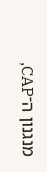מנגנון ה־CAP,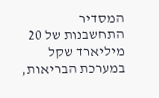המסדיר התחשבנות של 20 מיליארד שקל במערכת הבריאות,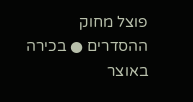פוצל מחוק ההסדרים ● בכירה באוצר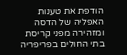הודפת את טענות האפליה של הדסה ומזהירה מפני קריסת בתי החולים בפריפריה